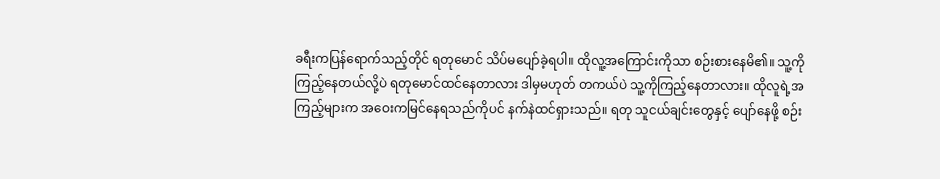ခရီးကပြန်ရောက်သည့်တိုင် ရတုမောင် သိပ်မပျော်ခဲ့ရပါ။ ထိုလူ့အကြောင်းကိုသာ စဉ်းစားနေမိ၏။ သူ့ကို ကြည့်နေတယ်လို့ပဲ ရတုမောင်ထင်နေတာလား ဒါမှမဟုတ် တကယ်ပဲ သူ့ကိုကြည့်နေတာလား။ ထိုလူရဲ့အကြည့်များက အဝေးကမြင်နေရသည်ကိုပင် နက်နဲထင်ရှားသည်။ ရတု သူငယ်ချင်းတွေနှင့် ပျော်နေဖို့ စဉ်း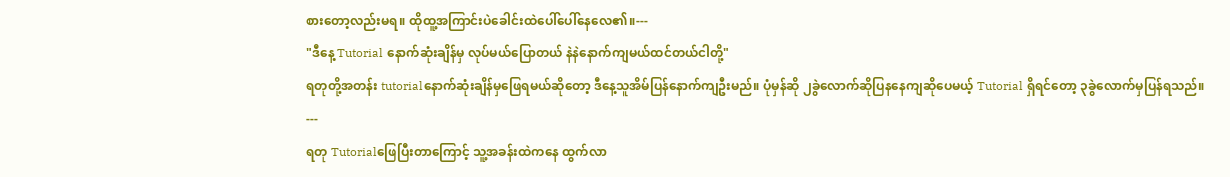စားတော့လည်းမရ။ ထိုထူ့အကြာင်းပဲခေါင်းထဲပေါ်ပေါ်နေလေ၏။---
"ဒီနေ့ Tutorial နောက်ဆုံးချိန်မှ လုပ်မယ်ပြောတယ် နဲနဲနောက်ကျမယ်ထင်တယ်ငါတို့"
ရတုတို့အတန်း tutorialနောက်ဆုံးချိန်မှဖြေရမယ်ဆိုတော့ ဒီနေ့သူအိမ်ပြန်နောက်ကျဦးမည်။ ပုံမှန်ဆို ၂ခွဲလောက်ဆိုပြနနေကျဆိုပေမယ့် Tutorial ရှိရင်တော့ ၃ခွဲလောက်မှပြန်ရသည်။
---
ရတု Tutorialဖြေပြီးတာကြောင့် သူ့အခန်းထဲကနေ ထွက်လာ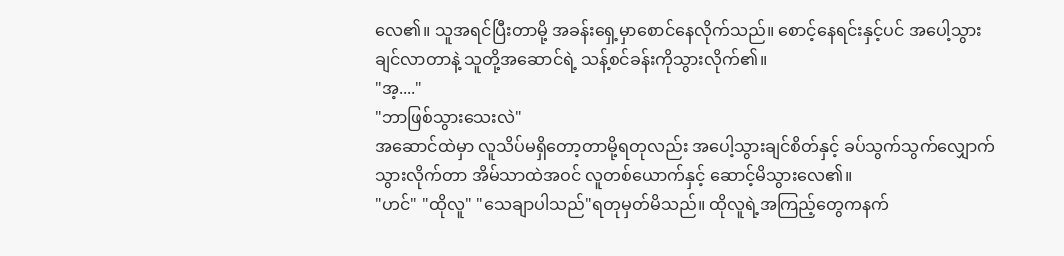လေ၏။ သူအရင်ပြီးတာမို့ အခန်းရှေ့မှာစောင်နေလိုက်သည်။ စောင့်နေရင်းနှင့်ပင် အပေါ့သွားချင်လာတာနဲ့ သူတို့အဆောင်ရဲ့ သန့်စင်ခန်းကိုသွားလိုက်၏။
"အ့...."
"ဘာဖြစ်သွားသေးလဲ"
အဆောင်ထဲမှာ လူသိပ်မရှိတော့တာမို့ရတုလည်း အပေါ့သွားချင်စိတ်နှင့် ခပ်သွက်သွက်လျှောက်သွားလိုက်တာ အိမ်သာထဲအဝင် လူတစ်ယောက်နှင့် ဆောင့်မိသွားလေ၏။
"ဟင်" "ထိုလူ" "သေချာပါသည်"ရတုမှတ်မိသည်။ ထိုလူရဲ့အကြည့်တွေကနက်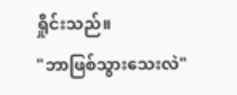ရှိုင်းသည်။
"ဘာဖြစ်သွားသေးလဲ"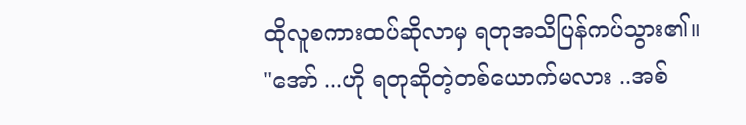ထိုလူစကားထပ်ဆိုလာမှ ရတုအသိပြန်ကပ်သွား၏။
"အော် ...ဟို ရတုဆိုတဲ့တစ်ယောက်မလား ..အစ်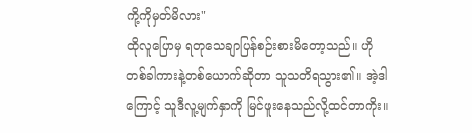ကို့ကိုမှတ်မိလား"
ထိုလူပြောမှ ရတုသေချာပြန်စဉ်းစားမိတော့သည်။ ဟိုတစ်ခါကားနဲ့တစ်ယောက်ဆိုတာ သူသတိရသွား၏။ အဲ့ဒါကြောင့် သူဒီလူ့မျက်နှာကို မြင်ဖူးနေသည်လို့ထင်တာကိုး။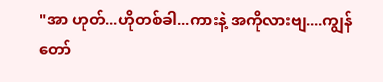"အာ ဟုတ်...ဟိုတစ်ခါ...ကားနဲ့ အကိုလားဗျ....ကျွန်တော်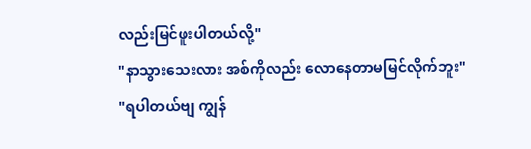လည်းမြင်ဖူးပါတယ်လို့"
"နာသွားသေးလား အစ်ကိုလည်း လောနေတာမမြင်လိုက်ဘူး"
"ရပါတယ်ဗျ ကျွန်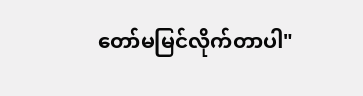တော်မမြင်လိုက်တာပါ"